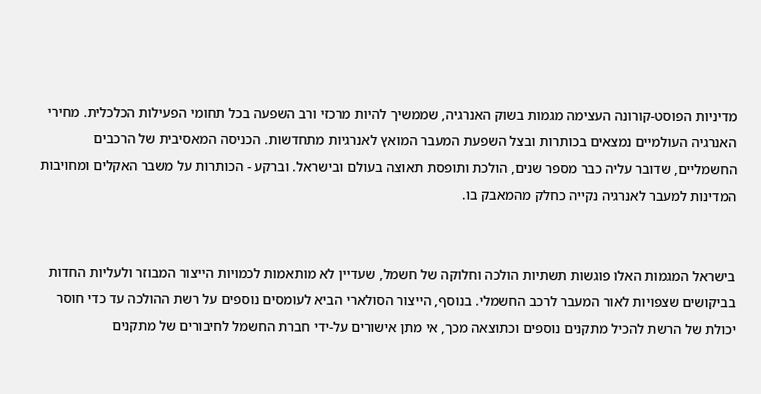מדיניות הפוסט-קורונה העצימה מגמות בשוק האנרגיה, שממשיך להיות מרכזי ורב השפעה בכל תחומי הפעילות הכלכלית. מחירי האנרגיה העולמיים נמצאים בכותרות ובצל השפעת המעבר המואץ לאנרגיות מתחדשות. הכניסה המאסיבית של הרכבים החשמליים, שדובר עליה כבר מספר שנים, הולכת ותופסת תאוצה בעולם ובישראל. וברקע - הכותרות על משבר האקלים ומחויבות המדינות למעבר לאנרגיה נקייה כחלק מהמאבק בו.


בישראל המגמות האלו פוגשות תשתיות הולכה וחלוקה של חשמל, שעדיין לא מותאמות לכמויות הייצור המבוזר ולעליות החדות בביקושים שצפויות לאור המעבר לרכב החשמלי. בנוסף, הייצור הסולארי הביא לעומסים נוספים על רשת ההולכה עד כדי חוסר יכולת של הרשת להכיל מתקנים נוספים וכתוצאה מכך, אי מתן אישורים על-ידי חברת החשמל לחיבורים של מתקנים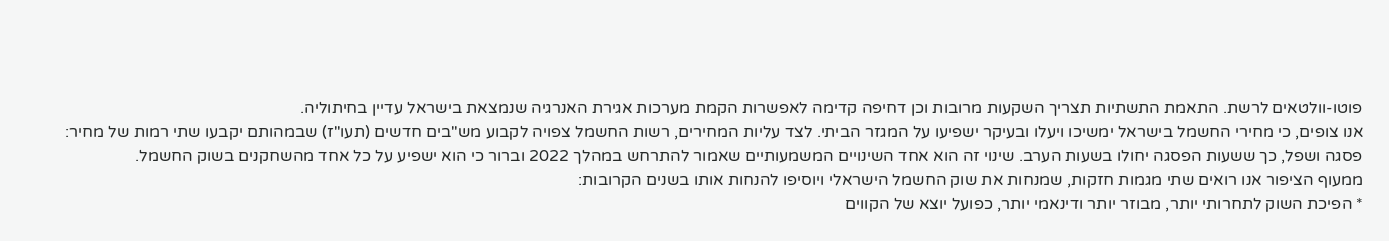פוטו-וולטאים לרשת. התאמת התשתיות תצריך השקעות מרובות וכן דחיפה קדימה לאפשרות הקמת מערכות אגירת האנרגיה שנמצאת בישראל עדיין בחיתוליה.
אנו צופים, כי מחירי החשמל בישראל ימשיכו ויעלו ובעיקר ישפיעו על המגזר הביתי. לצד עליות המחירים, רשות החשמל צפויה לקבוע מש"בים חדשים (תעו"ז) שבמהותם יקבעו שתי רמות של מחיר: פסגה ושפל, כך ששעות הפסגה יחולו בשעות הערב. שינוי זה הוא אחד השינויים המשמעותיים שאמור להתרחש במהלך 2022 וברור כי הוא ישפיע על כל אחד מהשחקנים בשוק החשמל.
ממעוף הציפור אנו רואים שתי מגמות חזקות, שמנחות את שוק החשמל הישראלי ויוסיפו להנחות אותו בשנים הקרובות:
* הפיכת השוק לתחרותי יותר, מבוזר יותר ודינאמי יותר, כפועל יוצא של הקווים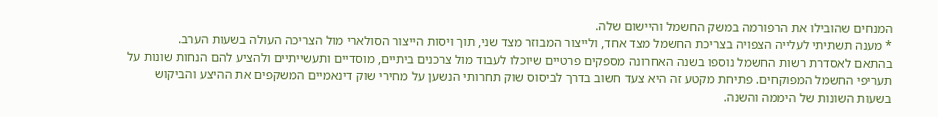המנחים שהובילו את הרפורמה במשק החשמל והיישום שלה.
* מענה תשתיתי לעלייה הצפויה בצריכת החשמל מצד אחד, ולייצור המבוזר מצד שני, תוך ויסות הייצור הסולארי מול הצריכה העולה בשעות הערב.
בהתאם לאסדרת רשות החשמל נוספו בשנה האחרונה מספקים פרטיים שיוכלו לעבוד מול צרכנים ביתיים, מוסדיים ותעשייתיים ולהציע להם הנחות שונות על תעריפי החשמל המפוקחים. פתיחת מקטע זה היא צעד חשוב בדרך לביסוס שוק תחרותי הנשען על מחירי שוק דינאמיים המשקפים את ההיצע והביקוש בשעות השונות של היממה והשנה.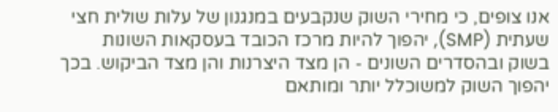אנו צופים, כי מחירי השוק שנקבעים במנגנון של עלות שולית חצי שעתית (SMP), יהפוך להיות מרכז הכובד בעסקאות השונות בשוק ובהסדרים השונים - הן מצד היצרנות והן מצד הביקוש. בכך יהפוך השוק למשוכלל יותר ומותאם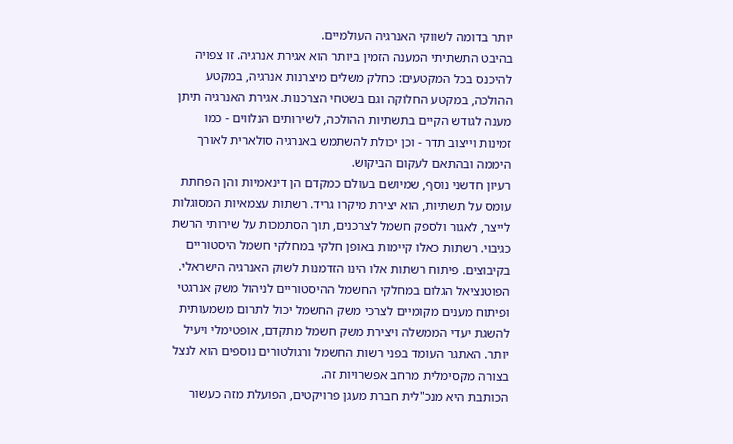יותר בדומה לשווקי האנרגיה העולמיים.
בהיבט התשתיתי המענה הזמין ביותר הוא אגירת אנרגיה. זו צפויה להיכנס בכל המקטעים: כחלק משלים מיצרנות אנרגיה, במקטע ההולכה, במקטע החלוקה וגם בשטחי הצרכנות. אגירת האנרגיה תיתן מענה לגודש הקיים בתשתיות ההולכה, לשירותים הנלווים - כמו זמינות וייצוב תדר - וכן יכולת להשתמש באנרגיה סולארית לאורך היממה ובהתאם לעקום הביקוש.
רעיון חדשני נוסף, שמיושם בעולם כמקדם הן דינאמיות והן הפחתת עומס על תשתיות, הוא יצירת מיקרו גריד. רשתות עצמאיות המסוגלות לייצר, לאגור ולספק חשמל לצרכנים, תוך הסתמכות על שירותי הרשת כגיבוי. רשתות כאלו קיימות באופן חלקי במחלקי חשמל היסטוריים בקיבוצים. פיתוח רשתות אלו הינו הזדמנות לשוק האנרגיה הישראלי.
הפוטנציאל הגלום במחלקי החשמל ההיסטוריים לניהול משק אנרגטי ופיתוח מענים מקומיים לצרכי משק החשמל יכול לתרום משמעותית להשגת יעדי הממשלה ויצירת משק חשמל מתקדם, אופטימלי ויעיל יותר. האתגר העומד בפני רשות החשמל ורגולטורים נוספים הוא לנצל בצורה מקסימלית מרחב אפשרויות זה.
הכותבת היא מנכ"לית חברת מעגן פרויקטים, הפועלת מזה כעשור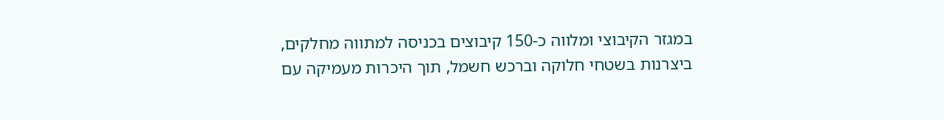במגזר הקיבוצי ומלווה כ-150 קיבוצים בכניסה למתווה מחלקים, ביצרנות בשטחי חלוקה וברכש חשמל, תוך היכרות מעמיקה עם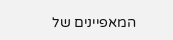המאפיינים של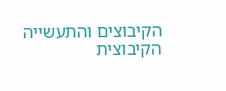הקיבוצים והתעשייה הקיבוצית